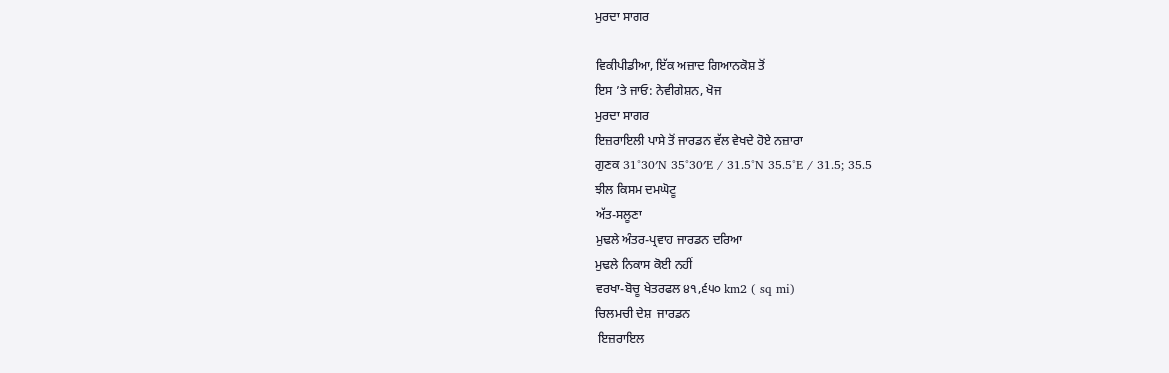ਮੁਰਦਾ ਸਾਗਰ

ਵਿਕੀਪੀਡੀਆ, ਇੱਕ ਅਜ਼ਾਦ ਗਿਆਨਕੋਸ਼ ਤੋਂ
ਇਸ ’ਤੇ ਜਾਓ: ਨੇਵੀਗੇਸ਼ਨ, ਖੋਜ
ਮੁਰਦਾ ਸਾਗਰ
ਇਜ਼ਰਾਇਲੀ ਪਾਸੇ ਤੋਂ ਜਾਰਡਨ ਵੱਲ ਵੇਖਦੇ ਹੋਏ ਨਜ਼ਾਰਾ
ਗੁਣਕ 31°30′N 35°30′E / 31.5°N 35.5°E / 31.5; 35.5
ਝੀਲ ਕਿਸਮ ਦਮਘੋਟੂ
ਅੱਤ-ਸਲੂਣਾ
ਮੁਢਲੇ ਅੰਤਰ-ਪ੍ਰਵਾਹ ਜਾਰਡਨ ਦਰਿਆ
ਮੁਢਲੇ ਨਿਕਾਸ ਕੋਈ ਨਹੀਂ
ਵਰਖਾ-ਬੋਚੂ ਖੇਤਰਫਲ ੪੧,੬੫੦ km2 ( sq mi)
ਚਿਲਮਚੀ ਦੇਸ਼  ਜਾਰਡਨ
 ਇਜ਼ਰਾਇਲ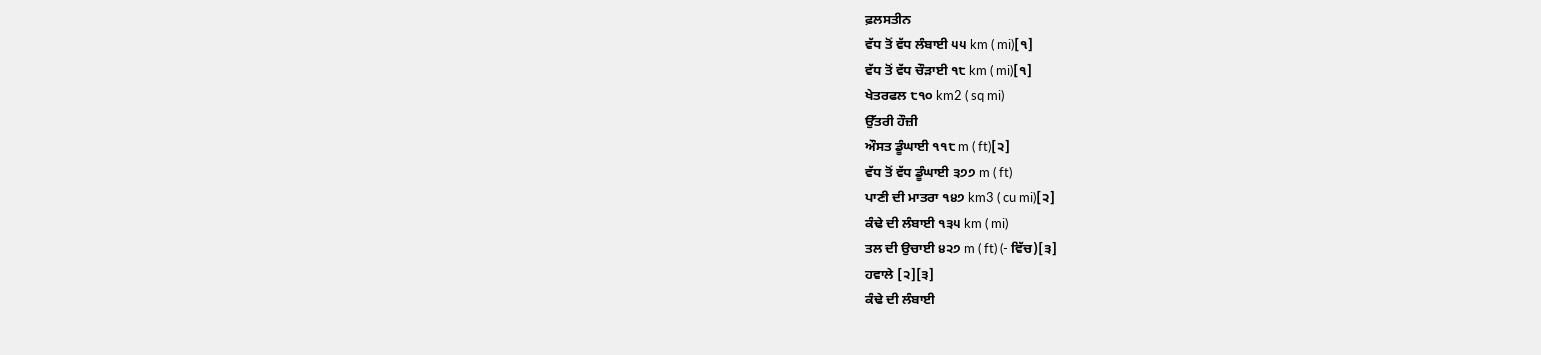ਫ਼ਲਸਤੀਨ
ਵੱਧ ਤੋਂ ਵੱਧ ਲੰਬਾਈ ੫੫ km ( mi)[੧]
ਵੱਧ ਤੋਂ ਵੱਧ ਚੌੜਾਈ ੧੮ km ( mi)[੧]
ਖੇਤਰਫਲ ੮੧੦ km2 ( sq mi)
ਉੱਤਰੀ ਹੌਜ਼ੀ
ਔਸਤ ਡੂੰਘਾਈ ੧੧੮ m ( ft)[੨]
ਵੱਧ ਤੋਂ ਵੱਧ ਡੂੰਘਾਈ ੩੭੭ m ( ft)
ਪਾਣੀ ਦੀ ਮਾਤਰਾ ੧੪੭ km3 ( cu mi)[੨]
ਕੰਢੇ ਦੀ ਲੰਬਾਈ ੧੩੫ km ( mi)
ਤਲ ਦੀ ਉਚਾਈ ੪੨੭ m ( ft) (- ਵਿੱਚ)[੩]
ਹਵਾਲੇ [੨][੩]
ਕੰਢੇ ਦੀ ਲੰਬਾਈ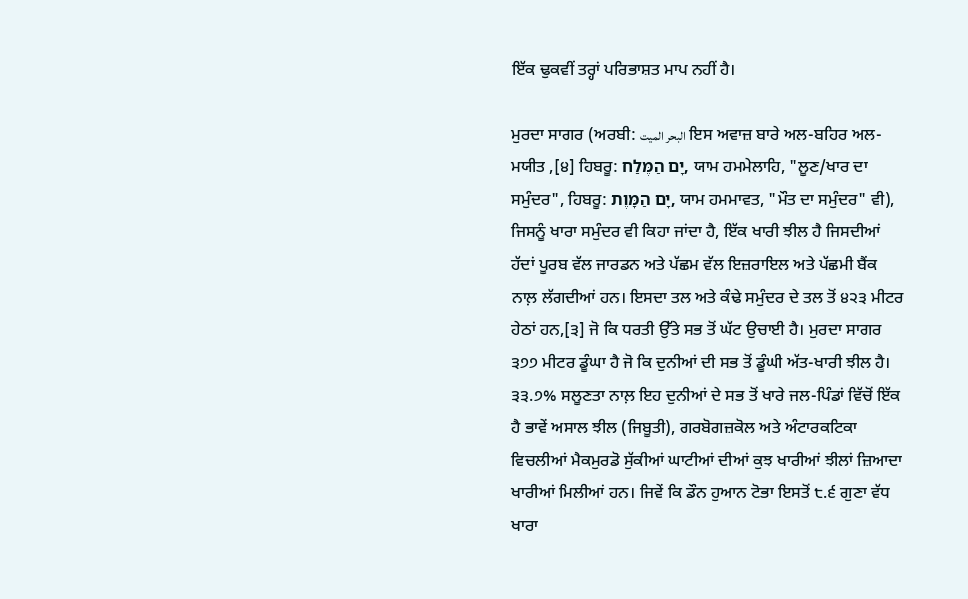ਇੱਕ ਢੁਕਵੀਂ ਤਰ੍ਹਾਂ ਪਰਿਭਾਸ਼ਤ ਮਾਪ ਨਹੀਂ ਹੈ।

ਮੁਰਦਾ ਸਾਗਰ (ਅਰਬੀ: البحر الميت ਇਸ ਅਵਾਜ਼ ਬਾਰੇ ਅਲ-ਬਹਿਰ ਅਲ-ਮਯੀਤ ,[੪] ਹਿਬਰੂ: יָם הַמֶּלַח, ਯਾਮ ਹਮਮੇਲਾਹਿ, "ਲੂਣ/ਖਾਰ ਦਾ ਸਮੁੰਦਰ", ਹਿਬਰੂ: יָם הַמָּוֶת, ਯਾਮ ਹਮਮਾਵਤ, "ਮੌਤ ਦਾ ਸਮੁੰਦਰ" ਵੀ), ਜਿਸਨੂੰ ਖਾਰਾ ਸਮੁੰਦਰ ਵੀ ਕਿਹਾ ਜਾਂਦਾ ਹੈ, ਇੱਕ ਖਾਰੀ ਝੀਲ ਹੈ ਜਿਸਦੀਆਂ ਹੱਦਾਂ ਪੂਰਬ ਵੱਲ ਜਾਰਡਨ ਅਤੇ ਪੱਛਮ ਵੱਲ ਇਜ਼ਰਾਇਲ ਅਤੇ ਪੱਛਮੀ ਬੈਂਕ ਨਾਲ਼ ਲੱਗਦੀਆਂ ਹਨ। ਇਸਦਾ ਤਲ ਅਤੇ ਕੰਢੇ ਸਮੁੰਦਰ ਦੇ ਤਲ ਤੋਂ ੪੨੩ ਮੀਟਰ ਹੇਠਾਂ ਹਨ,[੩] ਜੋ ਕਿ ਧਰਤੀ ਉੱਤੇ ਸਭ ਤੋਂ ਘੱਟ ਉਚਾਈ ਹੈ। ਮੁਰਦਾ ਸਾਗਰ ੩੭੭ ਮੀਟਰ ਡੂੰਘਾ ਹੈ ਜੋ ਕਿ ਦੁਨੀਆਂ ਦੀ ਸਭ ਤੋਂ ਡੂੰਘੀ ਅੱਤ-ਖਾਰੀ ਝੀਲ ਹੈ। ੩੩.੭% ਸਲੂਣਤਾ ਨਾਲ਼ ਇਹ ਦੁਨੀਆਂ ਦੇ ਸਭ ਤੋਂ ਖਾਰੇ ਜਲ-ਪਿੰਡਾਂ ਵਿੱਚੋਂ ਇੱਕ ਹੈ ਭਾਵੇਂ ਅਸਾਲ ਝੀਲ (ਜਿਬੂਤੀ), ਗਰਬੋਗਜ਼ਕੋਲ ਅਤੇ ਅੰਟਾਰਕਟਿਕਾ ਵਿਚਲੀਆਂ ਮੈਕਮੁਰਡੋ ਸੁੱਕੀਆਂ ਘਾਟੀਆਂ ਦੀਆਂ ਕੁਝ ਖਾਰੀਆਂ ਝੀਲਾਂ ਜ਼ਿਆਦਾ ਖਾਰੀਆਂ ਮਿਲੀਆਂ ਹਨ। ਜਿਵੇਂ ਕਿ ਡੌਨ ਹੁਆਨ ਟੋਭਾ ਇਸਤੋਂ ੮.੬ ਗੁਣਾ ਵੱਧ ਖਾਰਾ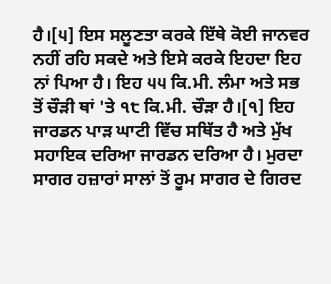ਹੈ।[੫] ਇਸ ਸਲੂਣਤਾ ਕਰਕੇ ਇੱਥੇ ਕੋਈ ਜਾਨਵਰ ਨਹੀਂ ਰਹਿ ਸਕਦੇ ਅਤੇ ਇਸੇ ਕਰਕੇ ਇਹਦਾ ਇਹ ਨਾਂ ਪਿਆ ਹੈ। ਇਹ ੫੫ ਕਿ.ਮੀ. ਲੰਮਾ ਅਤੇ ਸਭ ਤੋਂ ਚੌੜੀ ਥਾਂ 'ਤੇ ੧੮ ਕਿ.ਮੀ. ਚੌੜਾ ਹੈ।[੧] ਇਹ ਜਾਰਡਨ ਪਾੜ ਘਾਟੀ ਵਿੱਚ ਸਥਿੱਤ ਹੈ ਅਤੇ ਮੁੱਖ ਸਹਾਇਕ ਦਰਿਆ ਜਾਰਡਨ ਦਰਿਆ ਹੈ। ਮੁਰਦਾ ਸਾਗਰ ਹਜ਼ਾਰਾਂ ਸਾਲਾਂ ਤੋਂ ਰੂਮ ਸਾਗਰ ਦੇ ਗਿਰਦ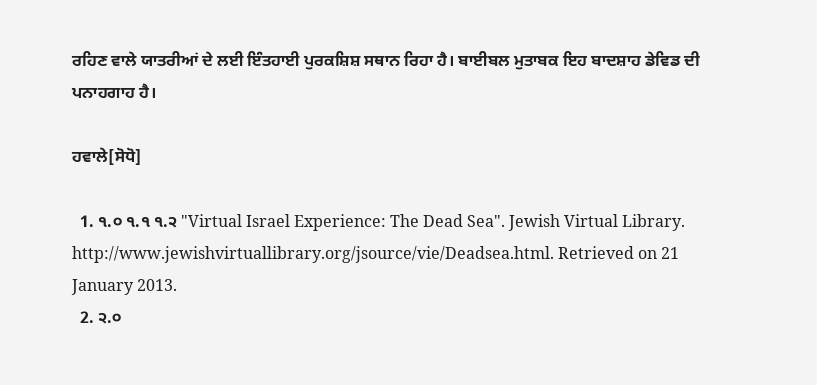ਰਹਿਣ ਵਾਲੇ ਯਾਤਰੀਆਂ ਦੇ ਲਈ ਇੰਤਹਾਈ ਪੁਰਕਸ਼ਿਸ਼ ਸਥਾਨ ਰਿਹਾ ਹੈ। ਬਾਈਬਲ ਮੁਤਾਬਕ ਇਹ ਬਾਦਸ਼ਾਹ ਡੇਵਿਡ ਦੀ ਪਨਾਹਗਾਹ ਹੈ।

ਹਵਾਲੇ[ਸੋਧੋ]

  1. ੧.੦ ੧.੧ ੧.੨ "Virtual Israel Experience: The Dead Sea". Jewish Virtual Library. http://www.jewishvirtuallibrary.org/jsource/vie/Deadsea.html. Retrieved on 21 January 2013.
  2. ੨.੦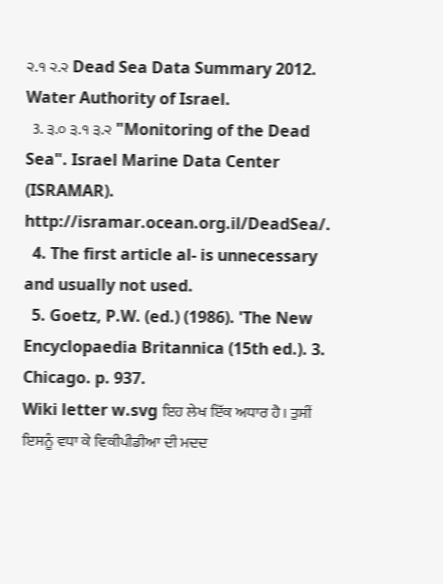੨.੧ ੨.੨ Dead Sea Data Summary 2012. Water Authority of Israel.
  3. ੩.੦ ੩.੧ ੩.੨ "Monitoring of the Dead Sea". Israel Marine Data Center (ISRAMAR). http://isramar.ocean.org.il/DeadSea/.
  4. The first article al- is unnecessary and usually not used.
  5. Goetz, P.W. (ed.) (1986). 'The New Encyclopaedia Britannica (15th ed.). 3. Chicago. p. 937.
Wiki letter w.svg ਇਹ ਲੇਖ ਇੱਕ ਅਧਾਰ ਹੈ। ਤੁਸੀਂ ਇਸਨੂੰ ਵਧਾ ਕੇ ਵਿਕੀਪੀਡੀਆ ਦੀ ਮਦਦ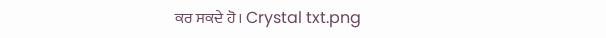ਕਰ ਸਕਦੇ ਹੋ। Crystal txt.png